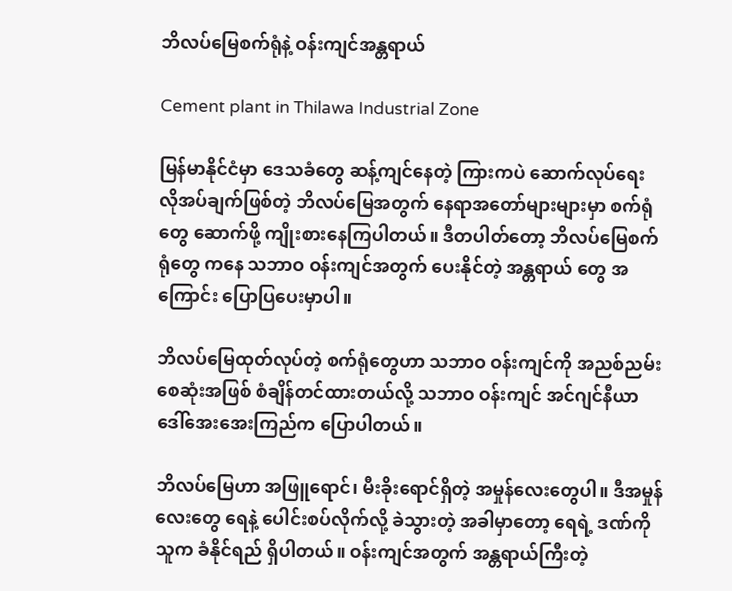ဘိလပ်မြေစက်ရုံနဲ့ ဝန်းကျင်အန္တရာယ်

Cement plant in Thilawa Industrial Zone

မြန်မာနိုင်ငံမှာ ဒေသခံတွေ ဆန့်ကျင်နေတဲ့ ကြားကပဲ ဆောက်လုပ်ရေး လိုအပ်ချက်ဖြစ်တဲ့ ဘိလပ်မြေအတွက် နေရာအတော်များများမှာ စက်ရုံတွေ ဆောက်ဖို့ ကျိုးစားနေကြပါတယ်။ ဒီတပါတ်တော့ ဘိလပ်မြေစက်ရုံတွေ ကနေ သဘာဝ ဝန်းကျင်အတွက် ပေးနိုင်တဲ့ အန္တရာယ် တွေ အကြောင်း ပြောပြပေးမှာပါ။

ဘိလပ်မြေထုတ်လုပ်တဲ့ စက်ရုံတွေဟာ သဘာဝ ဝန်းကျင်ကို အညစ်ညမ်းစေဆုံးအဖြစ် စံချိန်တင်ထားတယ်လို့ သဘာဝ ဝန်းကျင် အင်ဂျင်နီယာ ဒေါ်အေးအေးကြည်က ပြောပါတယ်။

ဘိလပ်မြေဟာ အဖြူရောင်၊ မီးခိုးရောင်ရှိတဲ့ အမှုန်လေးတွေပါ။ ဒီအမှုန်လေးတွေ ရေနဲ့ ပေါင်းစပ်လိုက်လို့ ခဲသွားတဲ့ အခါမှာတော့ ရေရဲ့ ဒဏ်ကို သူက ခံနိုင်ရည် ရှိပါတယ်။ ဝန်းကျင်အတွက် အန္တရာယ်ကြီးတဲ့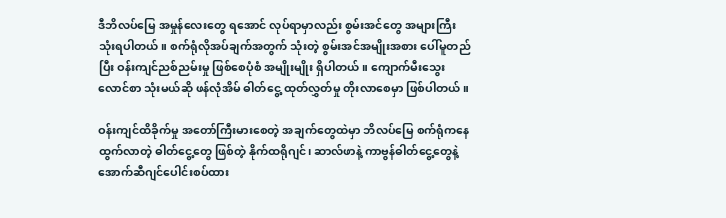ဒီဘိလပ်မြေ အမှုန်လေးတွေ ရအောင် လုပ်ရာမှာလည်း စွမ်းအင်တွေ အများကြီး သုံးရပါတယ်။ စက်ရုံလိုအပ်ချက်အတွက် သုံးတဲ့ စွမ်းအင်အမျိုးအစား ပေါ်မူတည်ပြီး ဝန်းကျင်ညစ်ညမ်းမှု ဖြစ်စေပုံစံ အမျိုးမျိုး ရှိပါတယ်။ ကျောက်မီးသွေး လောင်စာ သုံးမယ်ဆို ဖန်လုံအိမ် ဓါတ်ငွေ့ ထုတ်လွှတ်မှု တိုးလာစေမှာ ဖြစ်ပါတယ်။

ဝန်းကျင်ထိခိုက်မှု အတော်ကြီးမားစေတဲ့ အချက်တွေထဲမှာ ဘိလပ်မြေ စက်ရုံကနေ ထွက်လာတဲ့ ဓါတ်ငွေ့တွေ ဖြစ်တဲ့ နိုက်ထရိုဂျင်၊ ဆာလ်ဖာနဲ့ ကာဗွန်ဓါတ်ငွေ့တွေနဲ့ အောက်ဆီဂျင်ပေါင်းစပ်ထား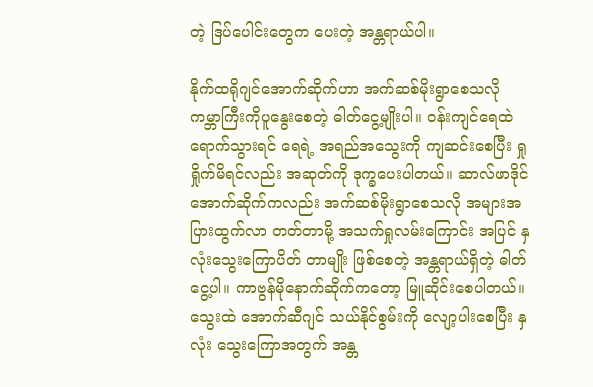တဲ့ ဒြပ်ပေါင်းတွေက ပေးတဲ့ အန္တရာယ်ပါ။

နိုက်ထရိုဂျင်အောက်ဆိုက်ဟာ အက်ဆစ်မိုးရွာစေသလို ကမ္ဘာကြီးကိုပူနွေးစေတဲ့ ဓါတ်ငွေ့မျိုးပါ။ ဝန်းကျင်ရေထဲရောက်သွားရင် ရေရဲ့ အရည်အသွေးကို ကျဆင်းစေပြီး ရှုရှိုက်မိရင်လည်း အဆုတ်ကို ဒုက္ခပေးပါတယ်။ ဆာလ်ဖာဒိုင်အောက်ဆိုက်ကလည်း အက်ဆစ်မိုးရွာစေသလို အများအပြားထွက်လာ တတ်တာမို့ အသက်ရှုလမ်းကြောင်း အပြင် နှလုံးသွေးကြောပိတ် တာမျိုး ဖြစ်စေတဲ့ အန္တရာယ်ရှိတဲ့ ဓါတ်ငွေ့ပါ။ ကာဗွန်မိုနောက်ဆိုက်ကတော့ မြူဆိုင်းစေပါတယ်။ သွေးထဲ အောက်ဆီဂျင် သယ်နိုင်စွမ်းကို လျော့ပါးစေပြီး နှလုံး သွေးကြောအတွက် အန္တ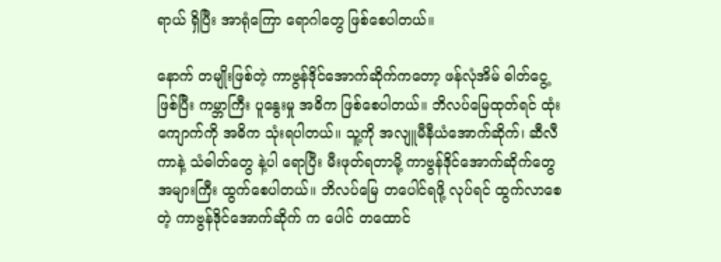ရာယ် ရှိပြီး အာရုံကြော ရောဂါတွေ ဖြစ်စေပါတယ်။

နောက် တမျိုးဖြစ်တဲ့ ကာဗွန်ဒိုင်အောက်ဆိုက်ကတော့ ဖန်လုံအိမ် ဓါတ်ငွေ့ဖြစ်ပြီး ကမ္ဘာကြီး ပူနွေးမှု အဓိက ဖြစ်စေပါတယ်။ ဘိလပ်မြေထုတ်ရင် ထုံးကျောက်ကို အဓိက သုံးရပါတယ်။ သူ့ကို အလျူမီနီယံအောက်ဆိုက်၊ ဆီလီကာနဲ့ သံဓါတ်တွေ နဲ့ပါ ရောပြီး မီးဖုတ်ရတာမို့ ကာဗွန်ဒိုင်အောက်ဆိုက်တွေ အများကြီး ထွက်စေပါတယ်။ ဘိလပ်မြေ တပေါင်ရဖို့ လုပ်ရင် ထွက်လာစေတဲ့ ကာဗွန်ဒိုင်အောက်ဆိုက် က ပေါင် တထောင်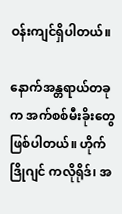ဝန်းကျင်ရှိပါတယ်။

နောက်အန္တရာယ်တခုက အက်စစ်မီးခိုးတွေ ဖြစ်ပါတယ်။ ဟိုက်ဒြိုဂျင် ကလိုရိုဒ်၊ အ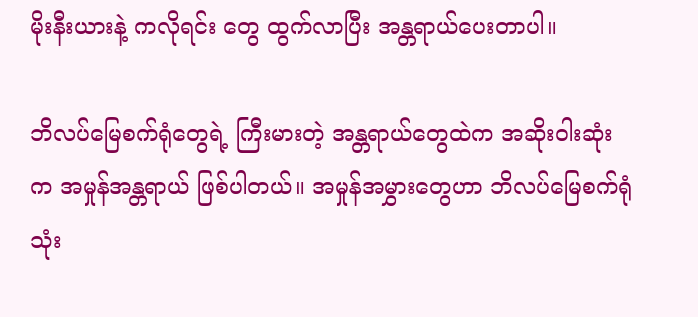မိုးနီးယားနဲ့ ကလိုရင်း တွေ ထွက်လာပြီး အန္တရာယ်ပေးတာပါ။

ဘိလပ်မြေစက်ရုံတွေရဲ့ ကြီးမားတဲ့ အန္တရာယ်တွေထဲက အဆိုးဝါးဆုံးက အမှုန်အန္တရာယ် ဖြစ်ပါတယ်။ အမှုန်အမွှားတွေဟာ ဘိလပ်မြေစက်ရုံသုံး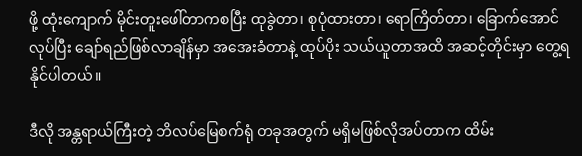ဖို့ ထုံးကျောက် မိုင်းတူးဖေါ်တာကစပြီး ထုခွဲတာ၊ စုပုံထားတာ၊ ရောကြိတ်တာ၊ ခြောက်အောင် လုပ်ပြီး ချော်ရည်ဖြစ်လာချိန်မှာ အအေးခံတာနဲ့ ထုပ်ပိုး သယ်ယူတာအထိ အဆင့်တိုင်းမှာ တွေ့ရနိုင်ပါတယ်။

ဒီလို အန္တရာယ်ကြီးတဲ့ ဘိလပ်မြေစက်ရုံ တခုအတွက် မရှိမဖြစ်လိုအပ်တာက ထိမ်း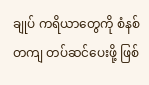ချုပ် ကရိယာတွေကို စံနစ်တကျ တပ်ဆင်ပေးဖို့ ဖြစ်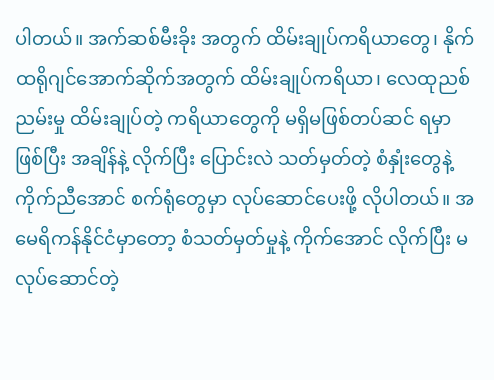ပါတယ်။ အက်ဆစ်မီးခိုး အတွက် ထိမ်းချုပ်ကရိယာတွေ၊ နိုက်ထရိုဂျင်အောက်ဆိုက်အတွက် ထိမ်းချုပ်ကရိယာ၊ လေထုညစ်ညမ်းမှု ထိမ်းချုပ်တဲ့ ကရိယာတွေကို မရှိမဖြစ်တပ်ဆင် ရမှာ ဖြစ်ပြီး အချိန်နဲ့ လိုက်ပြီး ပြောင်းလဲ သတ်မှတ်တဲ့ စံနှုံးတွေနဲ့ ကိုက်ညီအောင် စက်ရုံတွေမှာ လုပ်ဆောင်ပေးဖို့ လိုပါတယ်။ အမေရိကန်နိုင်ငံမှာတော့ စံသတ်မှတ်မှုနဲ့ ကိုက်အောင် လိုက်ပြီး မလုပ်ဆောင်တဲ့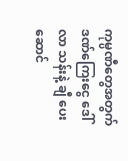ကုမ္ပဏီတွေအတွက် ဒဏ်ကြေးငွေ ဒေါ်လာ သန်းနဲ့ ချီ ပေးဆောင်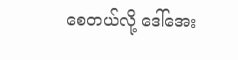စေတယ်လို့ ဒေါ်အေး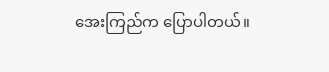အေးကြည်က ပြောပါတယ်။